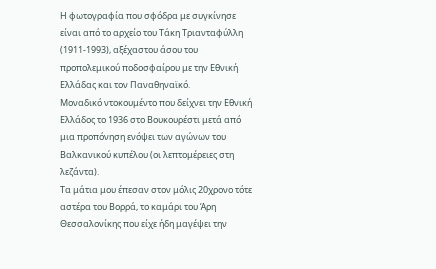Η φωτογραφία που σφόδρα με συγκίνησε είναι από το αρχείο του Τάκη Τριανταφύλλη (1911-1993), αξέχαστου άσου του προπολεμικού ποδοσφαίρου με την Εθνική Ελλάδας και τον Παναθηναϊκό.
Μοναδικό ντοκουμέντο που δείχνει την Εθνική Ελλάδος το 1936 στο Βουκουρέστι μετά από μια προπόνηση ενόψει των αγώνων του Βαλκανικού κυπέλου (oι λεπτομέρειες στη λεζάντα).
Τα μάτια μου έπεσαν στον μόλις 20χρονο τότε αστέρα του Βορρά, το καμάρι του Άρη Θεσσαλονίκης που είχε ήδη μαγέψει την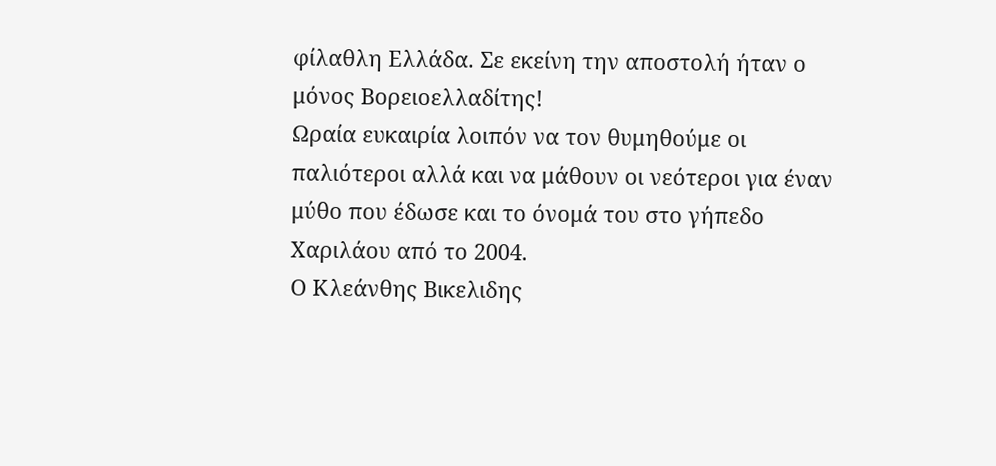φίλαθλη Ελλάδα. Σε εκείνη την αποστολή ήταν ο μόνος Βορειοελλαδίτης!
Ωραία ευκαιρία λοιπόν να τον θυμηθούμε οι παλιότεροι αλλά και να μάθουν οι νεότεροι για έναν μύθο που έδωσε και το όνομά του στο γήπεδο Χαριλάου από το 2004.
Ο Κλεάνθης Βικελιδης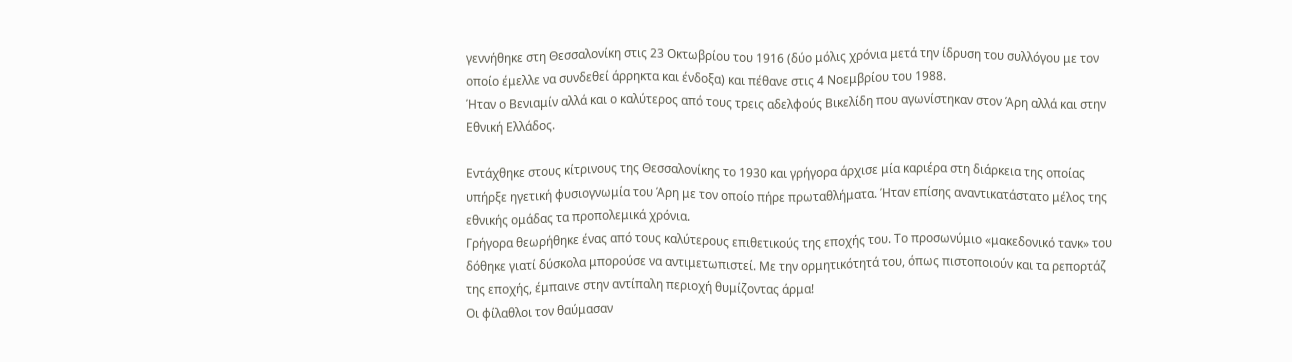γεννήθηκε στη Θεσσαλονίκη στις 23 Οκτωβρίου του 1916 (δύο μόλις χρόνια μετά την ίδρυση του συλλόγου με τον οποίο έμελλε να συνδεθεί άρρηκτα και ένδοξα) και πέθανε στις 4 Νοεμβρίου του 1988.
Ήταν ο Βενιαμίν αλλά και ο καλύτερος από τους τρεις αδελφούς Βικελίδη που αγωνίστηκαν στον Άρη αλλά και στην Εθνική Ελλάδος.

Εντάχθηκε στους κίτρινους της Θεσσαλονίκης το 1930 και γρήγορα άρχισε μία καριέρα στη διάρκεια της οποίας υπήρξε ηγετική φυσιογνωμία του Άρη με τον οποίο πήρε πρωταθλήματα. Ήταν επίσης αναντικατάστατο μέλος της εθνικής ομάδας τα προπολεμικά χρόνια.
Γρήγορα θεωρήθηκε ένας από τους καλύτερους επιθετικούς της εποχής του. Το προσωνύμιο «μακεδονικό τανκ» του δόθηκε γιατί δύσκολα μπορούσε να αντιμετωπιστεί. Με την ορμητικότητά του, όπως πιστοποιούν και τα ρεπορτάζ της εποχής, έμπαινε στην αντίπαλη περιοχή θυμίζοντας άρμα!
Οι φίλαθλοι τον θαύμασαν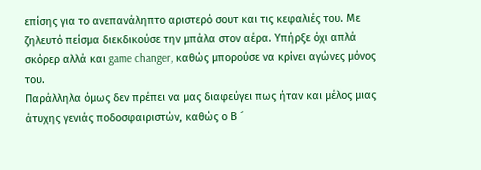επίσης για το ανεπανάληπτο αριστερό σουτ και τις κεφαλιές του. Με ζηλευτό πείσμα διεκδικούσε την μπάλα στον αέρα. Υπήρξε όχι απλά σκόρερ αλλά και game changer, καθώς μπορούσε να κρίνει αγώνες μόνος του.
Παράλληλα όμως δεν πρέπει να μας διαφεύγει πως ήταν και μέλος μιας άτυχης γενιάς ποδοσφαιριστών, καθώς ο Β ´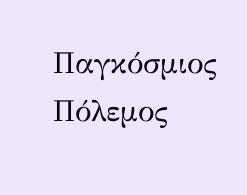Παγκόσμιος Πόλεμος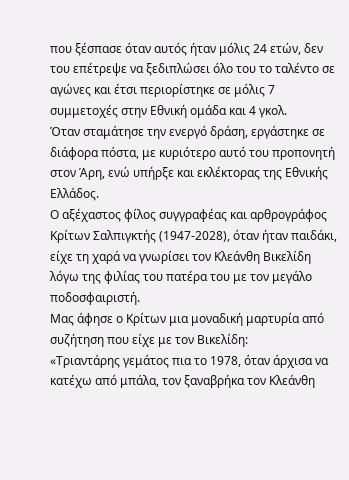που ξέσπασε όταν αυτός ήταν μόλις 24 ετών, δεν του επέτρεψε να ξεδιπλώσει όλο του το ταλέντο σε αγώνες και έτσι περιορίστηκε σε μόλις 7 συμμετοχές στην Εθνική ομάδα και 4 γκολ.
Όταν σταμάτησε την ενεργό δράση, εργάστηκε σε διάφορα πόστα, με κυριότερο αυτό του προπονητή στον Άρη, ενώ υπήρξε και εκλέκτορας της Εθνικής Ελλάδος.
Ο αξέχαστος φίλος συγγραφέας και αρθρογράφος Κρίτων Σαλπιγκτής (1947-2028), όταν ήταν παιδάκι, είχε τη χαρά να γνωρίσει τον Κλεάνθη Βικελίδη λόγω της φιλίας του πατέρα του με τον μεγάλο ποδοσφαιριστή.
Μας άφησε ο Κρίτων μια μοναδική μαρτυρία από συζήτηση που είχε με τον Βικελίδη:
«Τριαντάρης γεμάτος πια το 1978, όταν άρχισα να κατέχω από μπάλα, τον ξαναβρήκα τον Κλεάνθη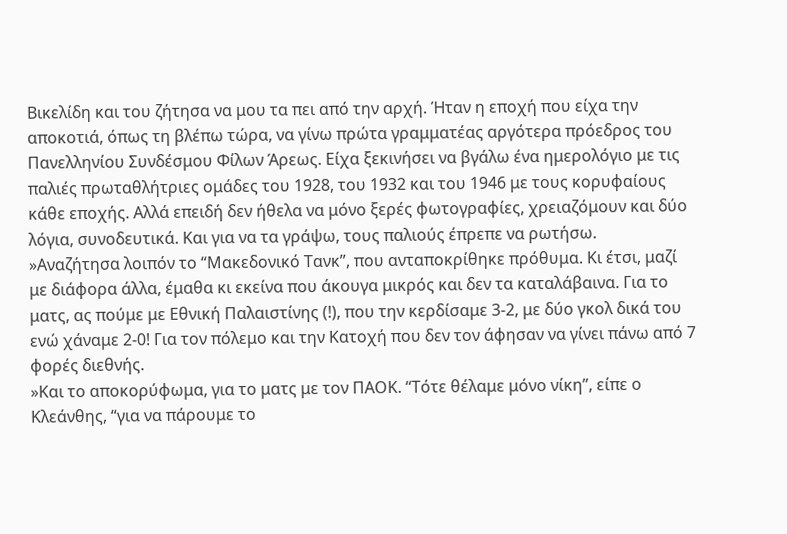Βικελίδη και του ζήτησα να μου τα πει από την αρχή. Ήταν η εποχή που είχα την αποκοτιά, όπως τη βλέπω τώρα, να γίνω πρώτα γραμματέας αργότερα πρόεδρος του Πανελληνίου Συνδέσμου Φίλων Άρεως. Είχα ξεκινήσει να βγάλω ένα ημερολόγιο με τις παλιές πρωταθλήτριες ομάδες του 1928, του 1932 και του 1946 με τους κορυφαίους κάθε εποχής. Αλλά επειδή δεν ήθελα να μόνο ξερές φωτογραφίες, χρειαζόμουν και δύο λόγια, συνοδευτικά. Και για να τα γράψω, τους παλιούς έπρεπε να ρωτήσω.
»Αναζήτησα λοιπόν το “Μακεδονικό Τανκ”, που ανταποκρίθηκε πρόθυμα. Κι έτσι, μαζί με διάφορα άλλα, έμαθα κι εκείνα που άκουγα μικρός και δεν τα καταλάβαινα. Για το ματς, ας πούμε με Εθνική Παλαιστίνης (!), που την κερδίσαμε 3-2, με δύο γκολ δικά του ενώ χάναμε 2-0! Για τον πόλεμο και την Κατοχή που δεν τον άφησαν να γίνει πάνω από 7 φορές διεθνής.
»Και το αποκορύφωμα, για το ματς με τον ΠΑΟΚ. “Τότε θέλαμε μόνο νίκη”, είπε ο Κλεάνθης, “για να πάρουμε το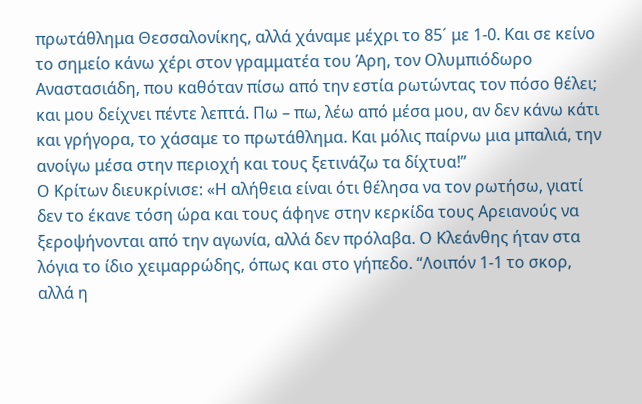πρωτάθλημα Θεσσαλονίκης, αλλά χάναμε μέχρι το 85´ με 1-0. Και σε κείνο το σημείο κάνω χέρι στον γραμματέα του Άρη, τον Ολυμπιόδωρο Αναστασιάδη, που καθόταν πίσω από την εστία ρωτώντας τον πόσο θέλει; και μου δείχνει πέντε λεπτά. Πω – πω, λέω από μέσα μου, αν δεν κάνω κάτι και γρήγορα, το χάσαμε το πρωτάθλημα. Και μόλις παίρνω μια μπαλιά, την ανοίγω μέσα στην περιοχή και τους ξετινάζω τα δίχτυα!”
Ο Κρίτων διευκρίνισε: «Η αλήθεια είναι ότι θέλησα να τον ρωτήσω, γιατί δεν το έκανε τόση ώρα και τους άφηνε στην κερκίδα τους Αρειανούς να ξεροψήνονται από την αγωνία, αλλά δεν πρόλαβα. Ο Κλεάνθης ήταν στα λόγια το ίδιο χειμαρρώδης, όπως και στο γήπεδο. “Λοιπόν 1-1 το σκορ, αλλά η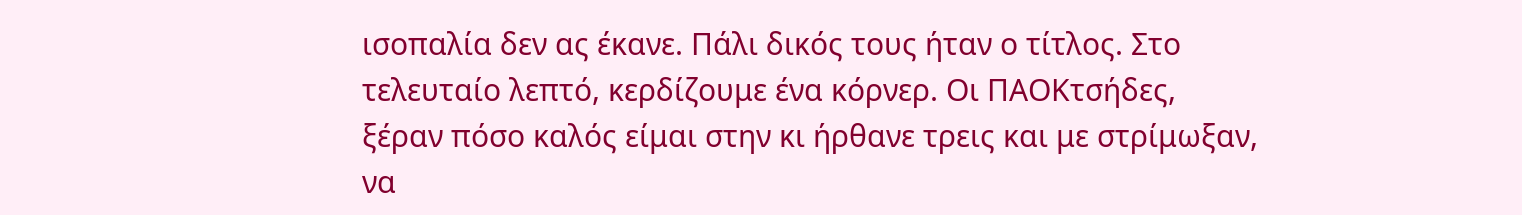ισοπαλία δεν ας έκανε. Πάλι δικός τους ήταν ο τίτλος. Στο τελευταίο λεπτό, κερδίζουμε ένα κόρνερ. Οι ΠΑΟΚτσήδες, ξέραν πόσο καλός είμαι στην κι ήρθανε τρεις και με στρίμωξαν, να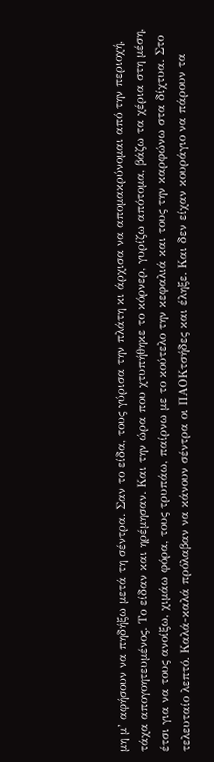μη μ’ αφήσουν να πηδήξω μετά τη σέντρα. Σαν το είδα, τους γύρισα την πλάτη κι άρχισα να απομακρύνομαι από την περιοχή, τάχα απογοητευμένος. Το είδαν και ηρέμησαν. Και την ώρα που χτυπήθηκε το κόρνερ, γυρίζω απότομα, βάζω τα χέρια στη μέση, έτσι για να τους ανοίξω, χιμάω φόρα, τους τρυπάω, παίρνω με το κούτελο την κεφαλιά και τους την καρφώνω στα δίχτυα. Στο τελευταίο λεπτό. Καλά-καλά πρόλαβαν να κάνουν σέντρα οι ΠΑΟΚτσήδες και έληξε. Και δεν είχαν κουράγιο να πάρουν τα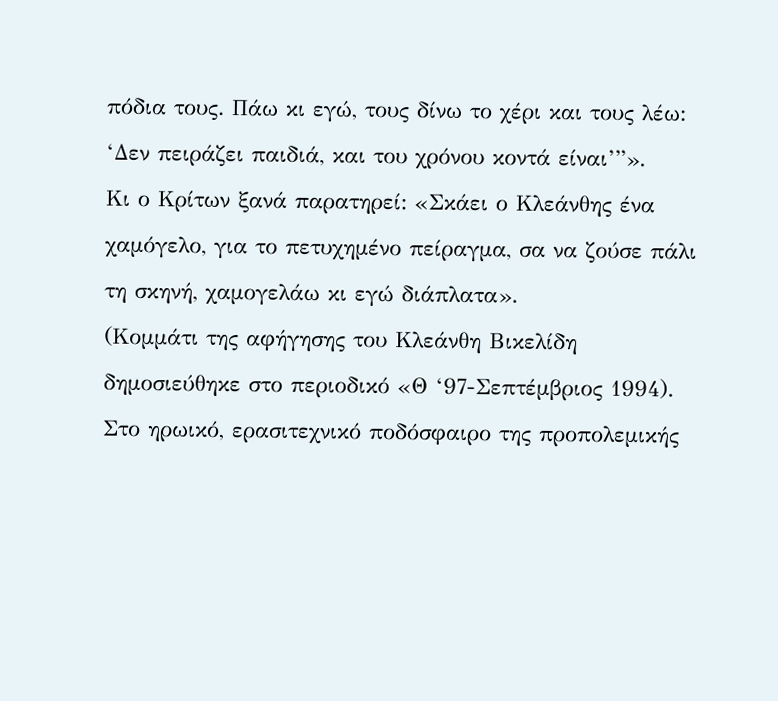πόδια τους. Πάω κι εγώ, τους δίνω το χέρι και τους λέω: ‘Δεν πειράζει παιδιά, και του χρόνου κοντά είναι’”».
Κι ο Κρίτων ξανά παρατηρεί: «Σκάει ο Κλεάνθης ένα χαμόγελο, για το πετυχημένο πείραγμα, σα να ζούσε πάλι τη σκηνή, χαμογελάω κι εγώ διάπλατα».
(Κομμάτι της αφήγησης του Κλεάνθη Βικελίδη δημοσιεύθηκε στο περιοδικό «Θ ‘97-Σεπτέμβριος 1994).
Στο ηρωικό, ερασιτεχνικό ποδόσφαιρο της προπολεμικής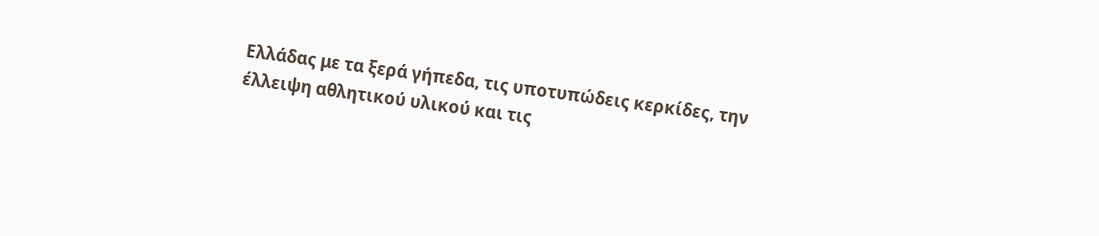Ελλάδας με τα ξερά γήπεδα, τις υποτυπώδεις κερκίδες, την έλλειψη αθλητικού υλικού και τις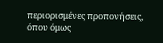περιορισμένες προπονήσεις, όπου όμως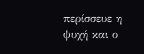περίσσευε η ψυχή και ο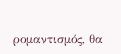ρομαντισμός, θα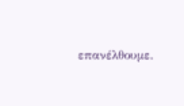επανέλθουμε.